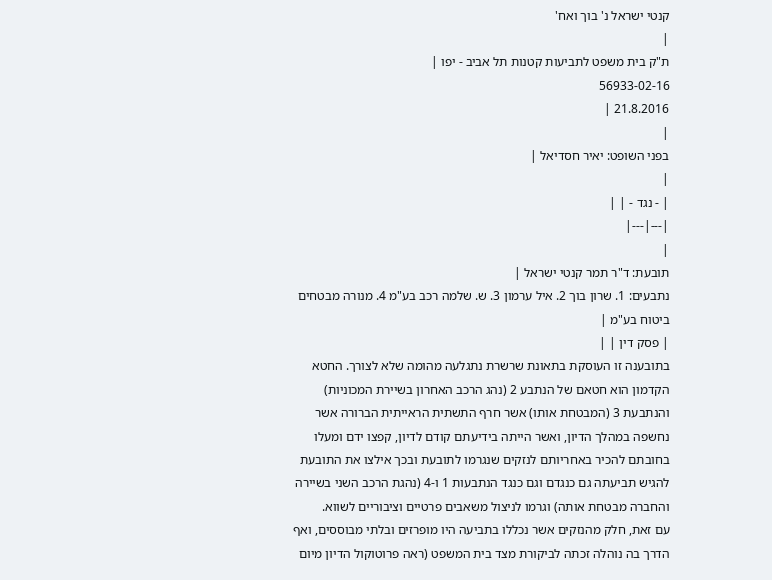קנטי ישראל נ' בוך ואח'
|
ת"ק בית משפט לתביעות קטנות תל אביב - יפו |
56933-02-16
21.8.2016 |
|
בפני השופט: יאיר חסדיאל |
|
| - נגד - | |
|---|---|
|
תובעת: ד"ר תמר קנטי ישראל |
נתבעים: 1. שרון בוך 2. איל ערמון 3. ש. שלמה רכב בע"מ 4. מנורה מבטחים ביטוח בע"מ |
| פסק דין | |
בתובענה זו העוסקת בתאונת שרשרת נתגלעה מהומה שלא לצורך. החטא הקדמון הוא חטאם של הנתבע 2 (נהג הרכב האחרון בשיירת המכוניות) והנתבעת 3 (המבטחת אותו) אשר חרף התשתית הראייתית הברורה אשר נחשפה במהלך הדיון, ואשר הייתה בידיעתם קודם לדיון, קפצו ידם ומעלו בחובתם להכיר באחריותם לנזקים שנגרמו לתובעת ובכך אילצו את התובעת להגיש תביעתה גם כנגדם וגם כנגד הנתבעות 1 ו-4 (נהגת הרכב השני בשיירה והחברה מבטחת אותה) וגרמו לניצול משאבים פרטיים וציבוריים לשווא.
עם זאת, חלק מהנזקים אשר נכללו בתביעה היו מופרזים ובלתי מבוססים, ואף הדרך בה נוהלה זכתה לביקורת מצד בית המשפט (ראה פרוטוקול הדיון מיום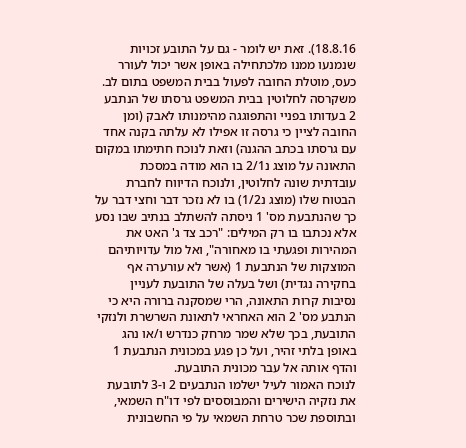18.8.16). זאת יש לומר - גם על התובע זכויות שנמנעו ממנו מלכתחילה באופן אשר יכול לעורר כעס, מוטלת החובה לפעול בבית המשפט בתום לב.
משקרסה לחלוטין בבית המשפט גרסתו של הנתבע 2 בעדותו בפניי והתפוגגה מהימנותו לאבק (ומן החובה לציין כי גרסה זו אפילו לא עלתה בקנה אחד עם גרסתו בכתב ההגנה) וזאת לנוכח חתימתו במקום התאונה על מוצג נ2/1 בו הוא מודה במסכת עובדתית שונה לחלוטין, ולנוכח הדיווח לחברת הבטוח שלו (מוצג נ1/2) בו לא נזכר דבר וחצי דבר על כך שהנתבעת מס' 1 ניסתה להשתלב בנתיב שבו נסע אלא נכתבו בו רק המילים: "רכב צד ג' האט את המהירות ופגעתי בו מאחורה", ואל מול עדויותיהם המוצקות של הנתבעת 1 (אשר לא עורערה אף בחקירה נגדית) ושל בעלה של התובעת לעניין נסיבות קרות התאונה, הרי שמסקנה ברורה היא כי הנתבע מס' 2 הוא האחראי לתאונת השרשרת ולנזקי התובעת, בכך שלא שמר מרחק כנדרש ו/או נהג באופן בלתי זהיר, ועל כן פגע במכונית הנתבעת 1 והדף אותה אל עבר מכונית התובעת.
לנוכח האמור לעיל ישלמו הנתבעים 2 ו-3 לתובעת את נזקיה הישירים והמבוססים לפי דו"ח השמאי, ובתוספת שכר טרחת השמאי על פי החשבונית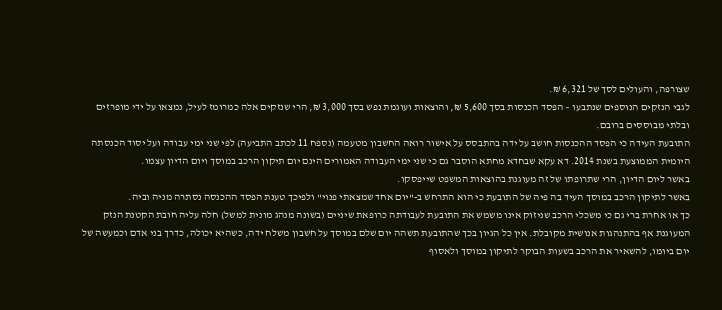שצורפה, והעולים לסך של 6,321 ₪.
לגבי הנזקים הנוספים שנתבעו – הפסד הכנסות בסך 5,600 ₪, והוצאות ועוגמת נפש בסך 3,000 ₪, הרי שנזקים אלה כמרומז לעיל, נמצאו על ידי מופרזים ובלתי מבוססים ברובם.
התובעת העידה כי הפסד ההכנסות חושב על ידה בהתבסס על אישור רואה החשבון מטעמה (נספח 11 לכתב התביעה) לפי שני ימי עבודה ועל יסוד הכנסתה היומית הממוצעת בשנת 2014. דא עקא שבחדא מחתא הוסבר גם כי שני ימי העבודה האמורים הינם יום תיקון הרכב במוסך ויום הדיון עצמו.
באשר ליום הדיון, הרי שתרופתו של זה מעוגנת בהוצאות המשפט שייפסקו.
באשר לתיקון הרכב במוסך העיד בה פיה של התובעת כי הוא התרחש ב-"יום אחד שמצאתי פנוי" ולפיכך טענת הפסד ההכנסה נסתרה מניה וביה.
כך או אחרת ברי גם כי משכלי הרכב שניזוק אינו משמש את התובעת לעבודתה כרופאת שיניים (בשונה מנהג מונית למשל) חלה עליה חובת הקטנת הנזק המעוגנת אף בהתנהגות אנושית מקובלת. אין כל הגיון בכך שהתובעת תשהה יום שלם במוסך על חשבון משלח ידה, כשהיא יכולה, כדרך בני אדם וכמעשה של יום ביומו, להשאיר את הרכב בשעות הבוקר לתיקון במוסך ולאסוף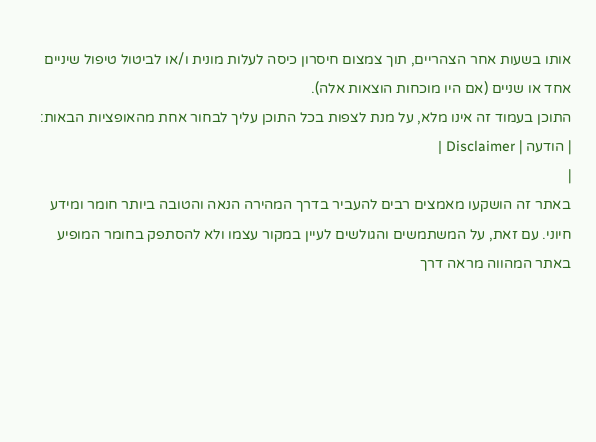אותו בשעות אחר הצהריים, תוך צמצום חיסרון כיסה לעלות מונית ו/או לביטול טיפול שיניים אחד או שניים (אם היו מוכחות הוצאות אלה).
התוכן בעמוד זה אינו מלא, על מנת לצפות בכל התוכן עליך לבחור אחת מהאופציות הבאות:
| הודעה | Disclaimer |
|
באתר זה הושקעו מאמצים רבים להעביר בדרך המהירה הנאה והטובה ביותר חומר ומידע חיוני. עם זאת, על המשתמשים והגולשים לעיין במקור עצמו ולא להסתפק בחומר המופיע באתר המהווה מראה דרך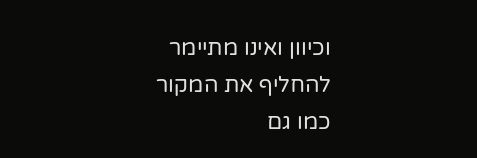וכיוון ואינו מתיימר להחליף את המקור כמו גם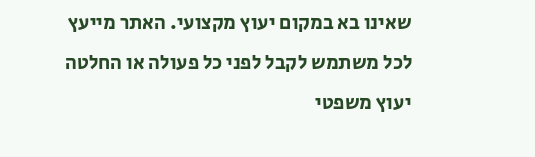שאינו בא במקום יעוץ מקצועי. האתר מייעץ לכל משתמש לקבל לפני כל פעולה או החלטה יעוץ משפטי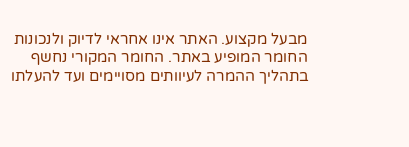מבעל מקצוע. האתר אינו אחראי לדיוק ולנכונות החומר המופיע באתר. החומר המקורי נחשף בתהליך ההמרה לעיוותים מסויימים ועד להעלתו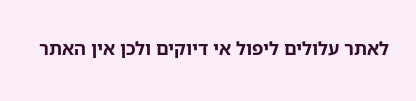לאתר עלולים ליפול אי דיוקים ולכן אין האתר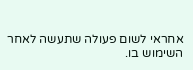אחראי לשום פעולה שתעשה לאחר השימוש בו.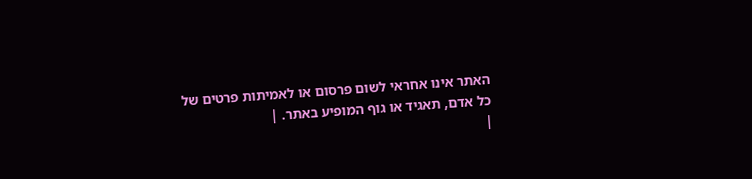האתר אינו אחראי לשום פרסום או לאמיתות פרטים של כל אדם, תאגיד או גוף המופיע באתר. |
|